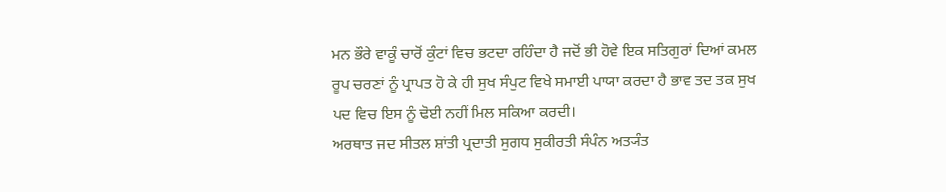ਮਨ ਭੌਰੇ ਵਾਕੂੰ ਚਾਰੋਂ ਕੁੰਟਾਂ ਵਿਚ ਭਟਦਾ ਰਹਿੰਦਾ ਹੈ ਜਦੋਂ ਭੀ ਹੋਵੇ ਇਕ ਸਤਿਗੁਰਾਂ ਦਿਆਂ ਕਮਲ ਰੂਪ ਚਰਣਾਂ ਨੂੰ ਪ੍ਰਾਪਤ ਹੋ ਕੇ ਹੀ ਸੁਖ ਸੰਪੁਟ ਵਿਖੇ ਸਮਾਈ ਪਾਯਾ ਕਰਦਾ ਹੈ ਭਾਵ ਤਦ ਤਕ ਸੁਖ ਪਦ ਵਿਚ ਇਸ ਨੂੰ ਢੋਈ ਨਹੀਂ ਮਿਲ ਸਕਿਆ ਕਰਦੀ।
ਅਰਥਾਤ ਜਦ ਸੀਤਲ ਸ਼ਾਂਤੀ ਪ੍ਰਦਾਤੀ ਸੁਗਧ ਸੁਕੀਰਤੀ ਸੰਪੰਨ ਅਤ੍ਯੰਤ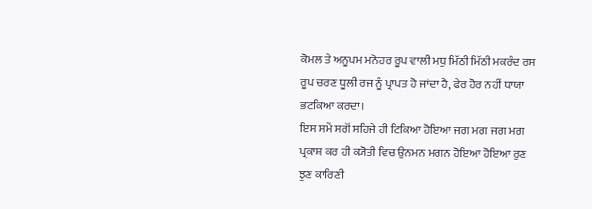ਕੋਮਲ ਤੇ ਅਨੂਪਮ ਮਨੋਹਰ ਰੂਪ ਵਾਲੀ ਮਧੁ ਮਿੱਠੀ ਮਿੱਠੀ ਮਕਰੰਦ ਰਸ ਰੂਪ ਚਰਣ ਧੂਲੀ ਰਜ ਨੂੰ ਪ੍ਰਾਪਤ ਹੋ ਜਾਂਦਾ ਹੈ, ਫੇਰ ਹੋਰ ਨਹੀਂ ਧਾਯਾ ਭਟਕਿਆ ਕਰਦਾ।
ਇਸ ਸਮੇਂ ਸਗੋਂ ਸਹਿਜੇ ਹੀ ਟਿਕਿਆ ਹੋਇਆ ਜਗ ਮਗ ਜਗ ਮਗ ਪ੍ਰਕਾਸ਼ ਕਰ ਹੀ ਕ੍ਯੋਤੀ ਵਿਚ ਉਨਮਨ ਮਗਨ ਹੋਇਆ ਹੋਇਆ ਰੁਣ ਝੁਣ ਕਾਰਿਣੀ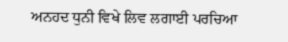ਅਨਹਦ ਧੁਨੀ ਵਿਖੇ ਲਿਵ ਲਗਾਈ ਪਰਚਿਆ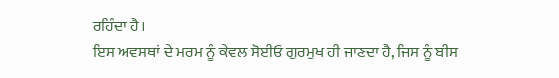ਰਹਿੰਦਾ ਹੈ।
ਇਸ ਅਵਸਥਾਂ ਦੇ ਮਰਮ ਨੂੰ ਕੇਵਲ ਸੋਈਓ ਗੁਰਮੁਖ ਹੀ ਜਾਣਦਾ ਹੈ, ਜਿਸ ਨੂੰ ਬੀਸ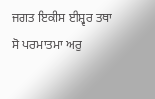ਜਗਤ ਇਕੀਸ ਈਸ਼੍ਵਰ ਤਥਾ ਸੋ ਪਰਮਾਤਮਾ ਅਰੁ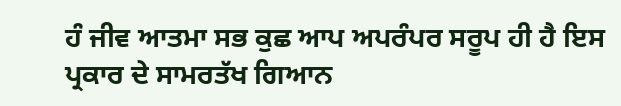ਹੰ ਜੀਵ ਆਤਮਾ ਸਭ ਕੁਛ ਆਪ ਅਪਰੰਪਰ ਸਰੂਪ ਹੀ ਹੈ ਇਸ ਪ੍ਰਕਾਰ ਦੇ ਸਾਮਰਤੱਖ ਗਿਆਨ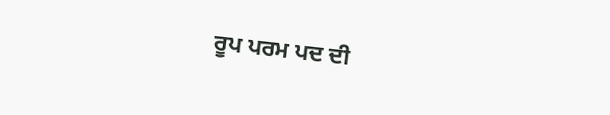ਰੂਪ ਪਰਮ ਪਦ ਦੀ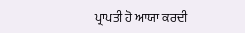ਪ੍ਰਾਪਤੀ ਹੋ ਆਯਾ ਕਰਦੀ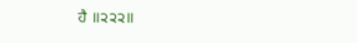ਹੈ ॥੨੨੨॥